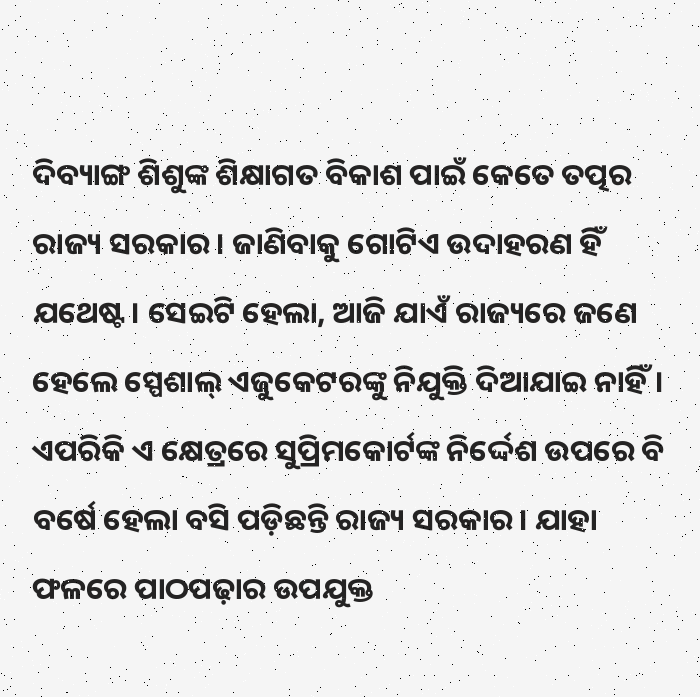ଦିବ୍ୟାଙ୍ଗ ଶିଶୁଙ୍କ ଶିକ୍ଷାଗତ ବିକାଶ ପାଇଁ କେତେ ତତ୍ପର ରାଜ୍ୟ ସରକାର। ଜାଣିବାକୁ ଗୋଟିଏ ଉଦାହରଣ ହିଁ ଯଥେଷ୍ଟ। ସେଇଟି ହେଲା, ଆଜି ଯାଏଁ ରାଜ୍ୟରେ ଜଣେ ହେଲେ ସ୍ପେଶାଲ୍ ଏଜୁକେଟରଙ୍କୁ ନିଯୁକ୍ତି ଦିଆଯାଇ ନାହିଁ। ଏପରିକି ଏ କ୍ଷେତ୍ରରେ ସୁପ୍ରିମକୋର୍ଟଙ୍କ ନିର୍ଦ୍ଦେଶ ଉପରେ ବି ବର୍ଷେ ହେଲା ବସି ପଡ଼ିଛନ୍ତି ରାଜ୍ୟ ସରକାର। ଯାହା ଫଳରେ ପାଠପଢ଼ାର ଉପଯୁକ୍ତ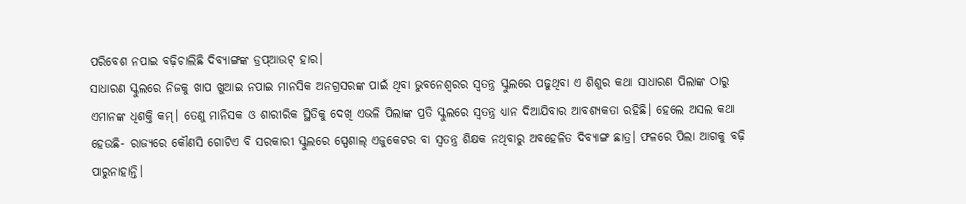ପରିବେଶ ନପାଇ ବଢ଼ିଚାଲିଛି ଦିବ୍ୟାଙ୍ଗଙ୍କ ଡ୍ରପ୍ଆଉଟ୍ ହାର।
ସାଧାରଣ ସ୍କୁଲରେ ନିଜକୁ ଖାପ ଖୁଆଇ ନପାଇ ମାନସିକ ଅନଗ୍ରସରଙ୍କ ପାଇଁ ଥିବା ଭୁବନେଶ୍ୱରର ସ୍ୱତନ୍ତ୍ର ସ୍କୁଲରେ ପଢୁଥିବା ଏ ଶିଶୁର କଥା ସାଧାରଣ ପିଲାଙ୍କ ଠାରୁ ଏମାନଙ୍କ ଧିଶକ୍ତି କମ୍। ତେଣୁ ମାନିସକ ଓ ଶାରୀରିକ ସ୍ଥିତିକୁ ଦେଖି ଏଭଳି ପିଲାଙ୍କ ପ୍ରତି ସ୍କୁଲରେ ସ୍ବତନ୍ତ୍ର ଧ୍ୟାନ ଦିଆଯିବାର ଆବଶ୍ୟକତା ରହିଛି। ହେଲେ ଅସଲ କଥା ହେଉଛି- ରାଜ୍ୟରେ କୌଣସି ଗୋଟିଏ ବି ସରକାରୀ ସ୍କୁଲରେ ସ୍ପେଶାଲ୍ ଏଜୁକେଟର ବା ସ୍ବତନ୍ତ୍ର ଶିକ୍ଷକ ନଥିବାରୁ ଅବହେଳିତ ଦିବ୍ୟାଙ୍ଗ ଛାତ୍ର। ଫଳରେ ପିଲା ଆଗକୁ ବଢ଼ି ପାରୁନାହାନ୍ତି।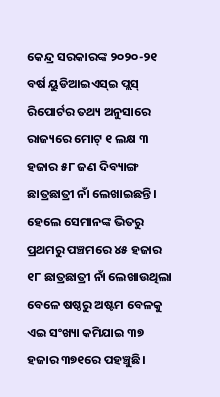କେନ୍ଦ୍ର ସରକାରଙ୍କ ୨୦୨୦-୨୧ ବର୍ଷ ୟୁଡିଆଇଏସ୍ଇ ପ୍ଲସ୍ ରିପୋର୍ଟର ତଥ୍ୟ ଅନୁସାରେ ରାଜ୍ୟରେ ମୋଟ୍ ୧ ଲକ୍ଷ ୩ ହଜାର ୫୮ ଜଣ ଦିବ୍ୟାଙ୍ଗ ଛାତ୍ରଛାତ୍ରୀ ନାଁ ଲେଖାଇଛନ୍ତି। ହେଲେ ସେମାନଙ୍କ ଭିତରୁ ପ୍ରଥମରୁ ପଞ୍ଚମରେ ୪୫ ହଜାର ୧୮ ଛାତ୍ରଛାତ୍ରୀ ନାଁ ଲେଖାଉଥିଲା ବେଳେ ଷଷ୍ଠରୁ ଅଷ୍ଟମ ବେଳକୁ ଏଇ ସଂଖ୍ୟା କମିଯାଇ ୩୭ ହଜାର ୩୭୧ରେ ପହଞ୍ଚୁଛି।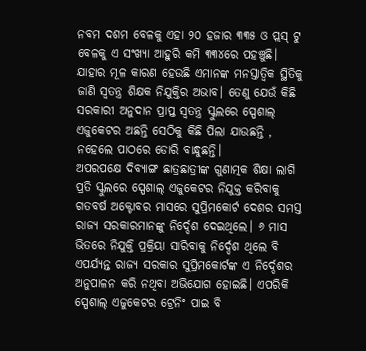ନବମ ଦଶମ ବେଳକୁ ଏହା ୨୦ ହଜାର ୩୩୫ ଓ ପ୍ଲସ୍ ଟୁ ବେଳକୁ ଏ ସଂଖ୍ୟା ଆହୁରି କମି ୩୩୪ରେ ପହଞ୍ଚୁଛି। ଯାହାର ମୂଳ କାରଣ ହେଉଛି ଏମାନଙ୍କ ମନସ୍ତାତ୍ୱିକ ସ୍ଥିତିକୁ ଜାଣି ସ୍ବତନ୍ତ୍ର ଶିକ୍ଷକ ନିଯୁକ୍ତିର ଅଭାବ। ତେଣୁ ଯେଉଁ କିଛି ସରକାରୀ ଅନୁଦାନ ପ୍ରାପ୍ତ ସ୍ବତନ୍ତ୍ର ସ୍କୁଲରେ ସ୍ପେଶାଲ୍ ଏଜୁକେଟର ଅଛନ୍ତି ସେଠିକୁ କିଛି ପିଲା ଯାଉଛନ୍ତି , ନହେଲେ ପାଠରେ ଡୋରି ବାନ୍ଧୁଛନ୍ତି।
ଅପରପକ୍ଷେ ଦିବ୍ୟାଙ୍ଗ ଛାତ୍ରଛାତ୍ରୀଙ୍କ ଗୁଣାତ୍ମକ ଶିକ୍ଷା ଲାଗି ପ୍ରତି ସ୍କୁଲରେ ସ୍ପେଶାଲ୍ ଏଜୁକେଟର ନିଯୁକ୍ତ କରିବାକୁ ଗତବର୍ଷ ଅକ୍ଟୋବର ମାସରେ ସୁପ୍ରିମକୋର୍ଟ ଦେଶର ସମସ୍ତ ରାଜ୍ୟ ସରକାରମାନଙ୍କୁ ନିର୍ଦ୍ଦେଶ ଦେଇଥିଲେ। ୬ ମାସ ଭିତରେ ନିଯୁକ୍ତି ପ୍ରକ୍ରିୟା ସାରିବାକୁ ନିର୍ଦ୍ଦେଶ ଥିଲେ ବି ଏପର୍ଯ୍ୟନ୍ତ ରାଜ୍ୟ ସରକାର ସୁପ୍ରିମକୋର୍ଟଙ୍କ ଏ ନିର୍ଦ୍ଦେଶର ଅନୁପାଳନ କରି ନଥିବା ଅଭିଯୋଗ ହୋଇଛି। ଏପରିକି ସ୍ପେଶାଲ୍ ଏଜୁକେଟର ଟ୍ରେନିଂ ପାଇ ବି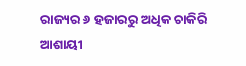ରାଜ୍ୟର ୬ ହଜାରରୁ ଅଧିକ ଚାକିରି ଆଶାୟୀ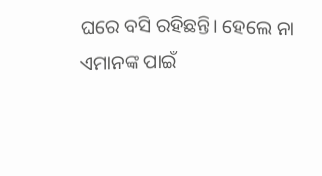ଘରେ ବସି ରହିଛନ୍ତି। ହେଲେ ନା ଏମାନଙ୍କ ପାଇଁ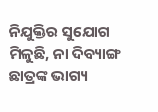ନିଯୁକ୍ତିର ସୁଯୋଗ ମିଳୁଛି, ନା ଦିବ୍ୟାଙ୍ଗ ଛାତ୍ରଙ୍କ ଭାଗ୍ୟ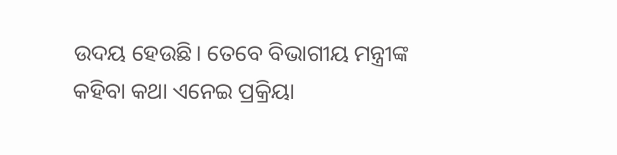ଉଦୟ ହେଉଛି। ତେବେ ବିଭାଗୀୟ ମନ୍ତ୍ରୀଙ୍କ କହିବା କଥା ଏନେଇ ପ୍ରକ୍ରିୟା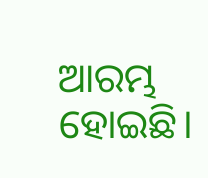ଆରମ୍ଭ ହୋଇଛି।